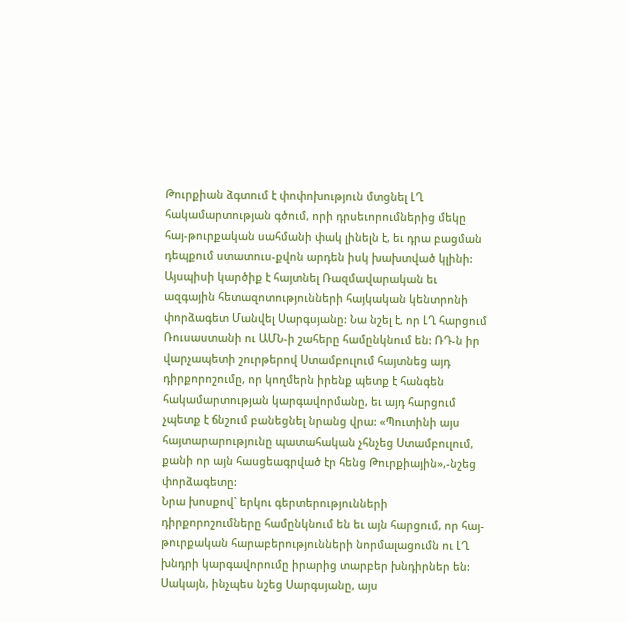Թուրքիան ձգտում է փոփոխություն մտցնել ԼՂ հակամարտության գծում, որի դրսեւորումներից մեկը հայ-թուրքական սահմանի փակ լինելն է, եւ դրա բացման դեպքում ստատուս-քվոն արդեն իսկ խախտված կլինի: Այսպիսի կարծիք է հայտնել Ռազմավարական եւ ազգային հետազոտությունների հայկական կենտրոնի փորձագետ Մանվել Սարգսյանը: Նա նշել է, որ ԼՂ հարցում Ռուսաստանի ու ԱՄՆ-ի շահերը համընկնում են: ՌԴ-ն իր վարչապետի շուրթերով Ստամբուլում հայտնեց այդ դիրքորոշումը, որ կողմերն իրենք պետք է հանգեն հակամարտության կարգավորմանը, եւ այդ հարցում չպետք է ճնշում բանեցնել նրանց վրա: «Պուտինի այս հայտարարությունը պատահական չհնչեց Ստամբուլում, քանի որ այն հասցեագրված էր հենց Թուրքիային»,-նշեց փորձագետը:
Նրա խոսքով` երկու գերտերությունների դիրքորոշումները համընկնում են եւ այն հարցում, որ հայ-թուրքական հարաբերությունների նորմալացումն ու ԼՂ խնդրի կարգավորումը իրարից տարբեր խնդիրներ են: Սակայն, ինչպես նշեց Սարգսյանը, այս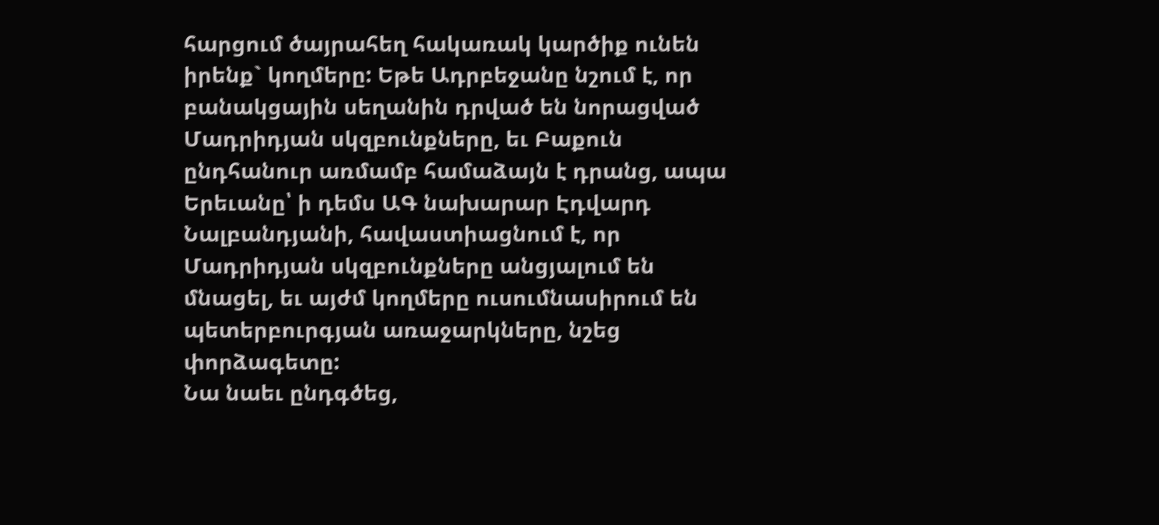հարցում ծայրահեղ հակառակ կարծիք ունեն իրենք` կողմերը: Եթե Ադրբեջանը նշում է, որ բանակցային սեղանին դրված են նորացված Մադրիդյան սկզբունքները, եւ Բաքուն ընդհանուր առմամբ համաձայն է դրանց, ապա Երեւանը՝ ի դեմս ԱԳ նախարար Էդվարդ Նալբանդյանի, հավաստիացնում է, որ Մադրիդյան սկզբունքները անցյալում են մնացել, եւ այժմ կողմերը ուսումնասիրում են պետերբուրգյան առաջարկները, նշեց փորձագետը:
Նա նաեւ ընդգծեց,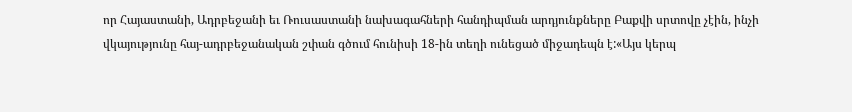որ Հայաստանի, Ադրբեջանի եւ Ռուսաստանի նախագահների հանդիպման արդյունքները Բաքվի սրտովը չէին, ինչի վկայությունը հայ-ադրբեջանական շփան գծում հունիսի 18-ին տեղի ունեցած միջադեպն է:«Այս կերպ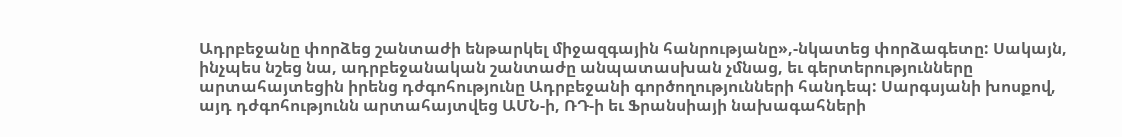Ադրբեջանը փորձեց շանտաժի ենթարկել միջազգային հանրությանը»,-նկատեց փորձագետը: Սակայն, ինչպես նշեց նա, ադրբեջանական շանտաժը անպատասխան չմնաց, եւ գերտերությունները արտահայտեցին իրենց դժգոհությունը Ադրբեջանի գործողությունների հանդեպ: Սարգսյանի խոսքով, այդ դժգոհությունն արտահայտվեց ԱՄՆ-ի, ՌԴ-ի եւ Ֆրանսիայի նախագահների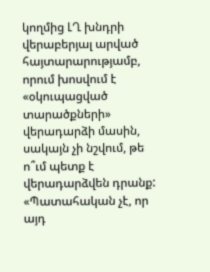կողմից ԼՂ խնդրի վերաբերյալ արված հայտարարությամբ, որում խոսվում է «օկուպացված տարածքների» վերադարձի մասին, սակայն չի նշվում, թե ո՞ւմ պետք է վերադարձվեն դրանք:
«Պատահական չէ, որ այդ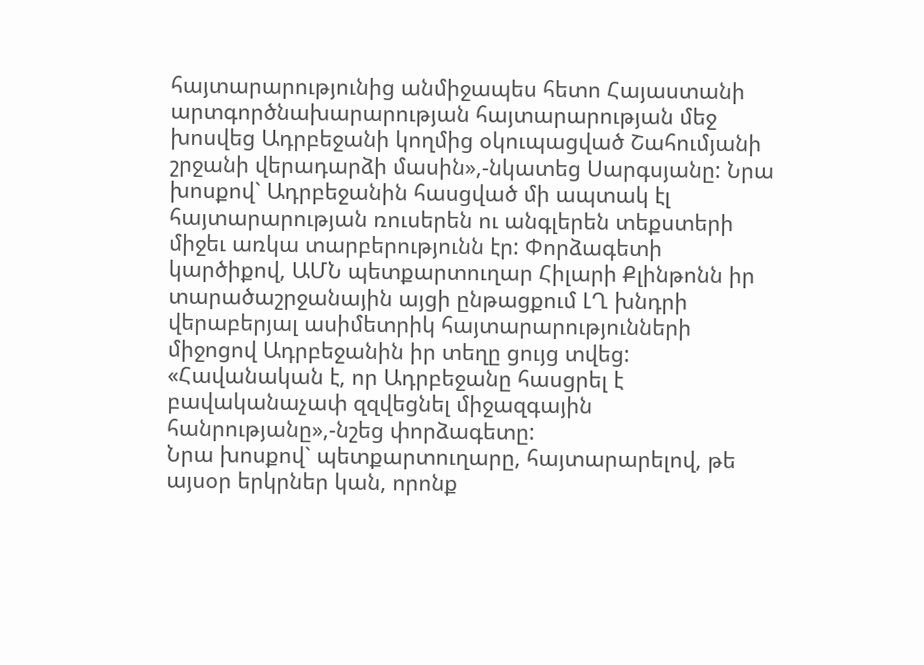հայտարարությունից անմիջապես հետո Հայաստանի արտգործնախարարության հայտարարության մեջ խոսվեց Ադրբեջանի կողմից օկուպացված Շահումյանի շրջանի վերադարձի մասին»,-նկատեց Սարգսյանը: Նրա խոսքով` Ադրբեջանին հասցված մի ապտակ էլ հայտարարության ռուսերեն ու անգլերեն տեքստերի միջեւ առկա տարբերությունն էր: Փորձագետի կարծիքով, ԱՄՆ պետքարտուղար Հիլարի Քլինթոնն իր տարածաշրջանային այցի ընթացքում ԼՂ խնդրի վերաբերյալ ասիմետրիկ հայտարարությունների միջոցով Ադրբեջանին իր տեղը ցույց տվեց: «Հավանական է, որ Ադրբեջանը հասցրել է բավականաչափ զզվեցնել միջազգային հանրությանը»,-նշեց փորձագետը:
Նրա խոսքով` պետքարտուղարը, հայտարարելով, թե այսօր երկրներ կան, որոնք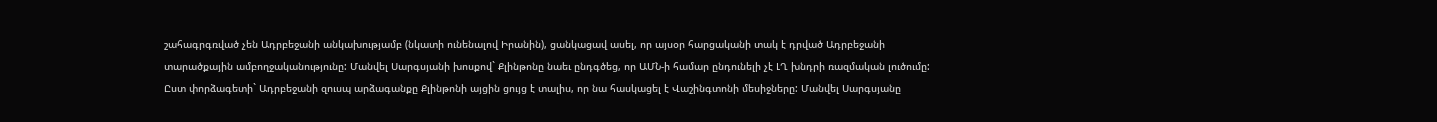շահագրգռված չեն Ադրբեջանի անկախությամբ (նկատի ունենալով Իրանին), ցանկացավ ասել, որ այսօր հարցականի տակ է դրված Ադրբեջանի տարածքային ամբողջականությունը: Մանվել Սարգսյանի խոսքով` Քլինթոնը նաեւ ընդգծեց, որ ԱՄՆ-ի համար ընդունելի չէ ԼՂ խնդրի ռազմական լուծումը: Ըստ փորձագետի` Ադրբեջանի զուսպ արձագանքը Քլինթոնի այցին ցույց է տալիս, որ նա հասկացել է Վաշինգտոնի մեսիջները: Մանվել Սարգսյանը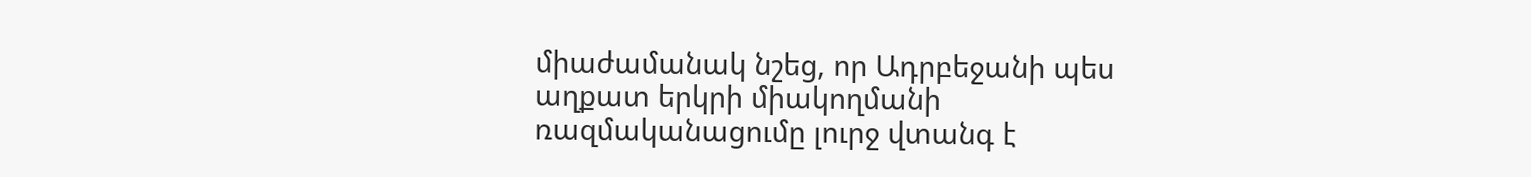միաժամանակ նշեց, որ Ադրբեջանի պես աղքատ երկրի միակողմանի ռազմականացումը լուրջ վտանգ է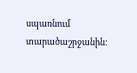սպառնում տարածաշրջանին: